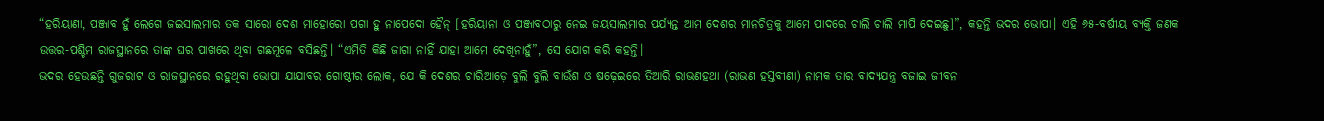“ହରିୟାଣା, ପଞ୍ଜାବ ହୁଁ ଲେଗେ ଜଇସାଲମାର ତକ ସାରୋ ଦେଶ ମାହୋରୋ ପଗା ହୁ ନାପେଦୋ ହୈନ୍ [ହରିୟାନା ଓ ପଞ୍ଜାବଠାରୁ ନେଇ ଜୟସାଲମାର ପର୍ଯ୍ୟନ୍ତ ଆମ ଦେଶର ମାନଚିତ୍ରକୁ ଆମେ ପାଦରେ ଚାଲି ଚାଲି ମାପି ଦେଇଛୁ]”, କହନ୍ତି ଭଦର ଭୋପା। ଏହି ୬୫-ବର୍ଷୀୟ ବ୍ୟକ୍ତି ଜଣକ ଉତ୍ତର-ପଶ୍ଚିମ ରାଜସ୍ଥାନରେ ତାଙ୍କ ଘର ପାଖରେ ଥିବା ଗଛମୂଳେ ବସିଛନ୍ତି। “ଏମିତି କିଛି ଜାଗା ନାହିଁ ଯାହା ଆମେ ଦେଖିନାହୁଁ”, ସେ ଯୋଗ କରି କହନ୍ତି।
ଭଦର ହେଉଛନ୍ତି ଗୁଜରାଟ ଓ ରାଜସ୍ଥାନରେ ରହୁଥିବା ଭୋପା ଯାଯାବର ଗୋଷ୍ଠୀର ଲୋକ, ଯେ କି ଦେଶର ଚାରିଆଡ଼େ ବୁଲି ବୁଲି ବାଉଁଶ ଓ ଷଢ଼େଇରେ ତିଆରି ରାଭଣହଥା (ରାଭଣ ହସ୍ତବୀଣା) ନାମକ ତାର ବାଦ୍ୟଯନ୍ତ୍ର ବଜାଇ ଜୀବନ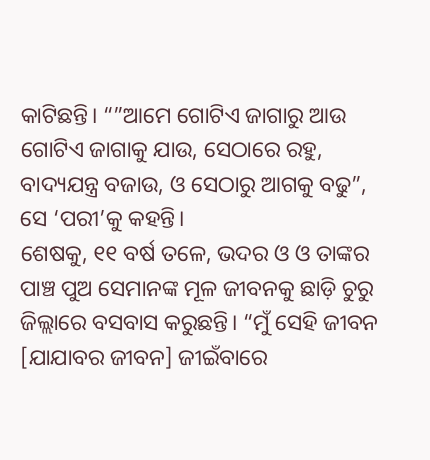କାଟିଛନ୍ତି। “”ଆମେ ଗୋଟିଏ ଜାଗାରୁ ଆଉ ଗୋଟିଏ ଜାଗାକୁ ଯାଉ, ସେଠାରେ ରହୁ, ବାଦ୍ୟଯନ୍ତ୍ର ବଜାଉ, ଓ ସେଠାରୁ ଆଗକୁ ବଢୁ”, ସେ ‘ପରୀ’କୁ କହନ୍ତି।
ଶେଷକୁ, ୧୧ ବର୍ଷ ତଳେ, ଭଦର ଓ ଓ ତାଙ୍କର ପାଞ୍ଚ ପୁଅ ସେମାନଙ୍କ ମୂଳ ଜୀବନକୁ ଛାଡ଼ି ଚୁରୁ ଜିଲ୍ଲାରେ ବସବାସ କରୁଛନ୍ତି। “ମୁଁ ସେହି ଜୀବନ [ଯାଯାବର ଜୀବନ] ଜୀଇଁବାରେ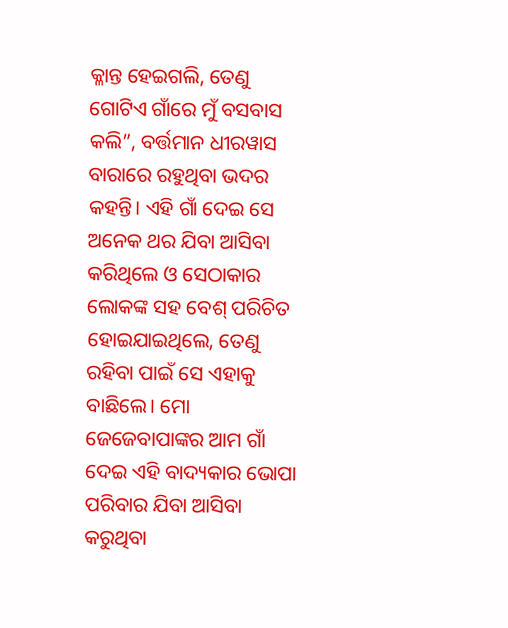କ୍ଳାନ୍ତ ହେଇଗଲି, ତେଣୁ ଗୋଟିଏ ଗାଁରେ ମୁଁ ବସବାସ କଲି”, ବର୍ତ୍ତମାନ ଧୀରୱାସ ବାରାରେ ରହୁଥିବା ଭଦର କହନ୍ତି। ଏହି ଗାଁ ଦେଇ ସେ ଅନେକ ଥର ଯିବା ଆସିବା କରିଥିଲେ ଓ ସେଠାକାର ଲୋକଙ୍କ ସହ ବେଶ୍ ପରିଚିତ ହୋଇଯାଇଥିଲେ, ତେଣୁ ରହିବା ପାଇଁ ସେ ଏହାକୁ ବାଛିଲେ। ମୋ ଜେଜେବାପାଙ୍କର ଆମ ଗାଁ ଦେଇ ଏହି ବାଦ୍ୟକାର ଭୋପା ପରିବାର ଯିବା ଆସିବା କରୁଥିବା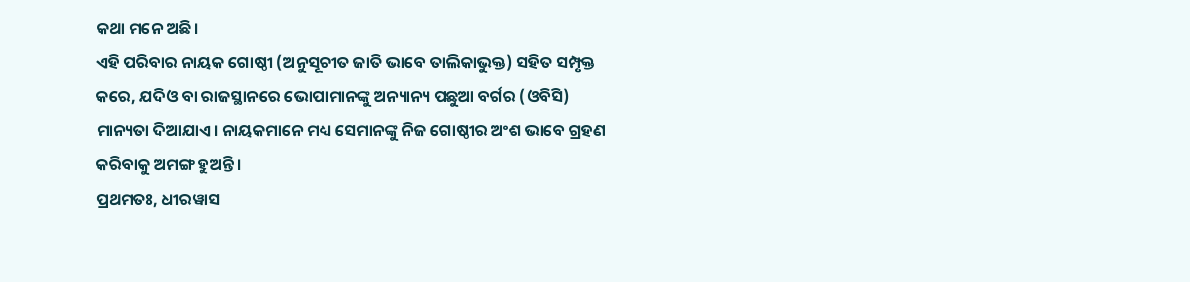କଥା ମନେ ଅଛି।
ଏହି ପରିବାର ନାୟକ ଗୋଷ୍ଠୀ (ଅନୁସୂଚୀତ ଜାତି ଭାବେ ତାଲିକାଭୁକ୍ତ) ସହିତ ସମ୍ପୃକ୍ତ କରେ, ଯଦିଓ ବା ରାଜସ୍ଥାନରେ ଭୋପାମାନଙ୍କୁ ଅନ୍ୟାନ୍ୟ ପଛୁଆ ବର୍ଗର (ଓବିସି) ମାନ୍ୟତା ଦିଆଯାଏ। ନାୟକମାନେ ମଧ୍ୟ ସେମାନଙ୍କୁ ନିଜ ଗୋଷ୍ଠୀର ଅଂଶ ଭାବେ ଗ୍ରହଣ କରିବାକୁ ଅମଙ୍ଗ ହୁଅନ୍ତି।
ପ୍ରଥମତଃ, ଧୀରୱାସ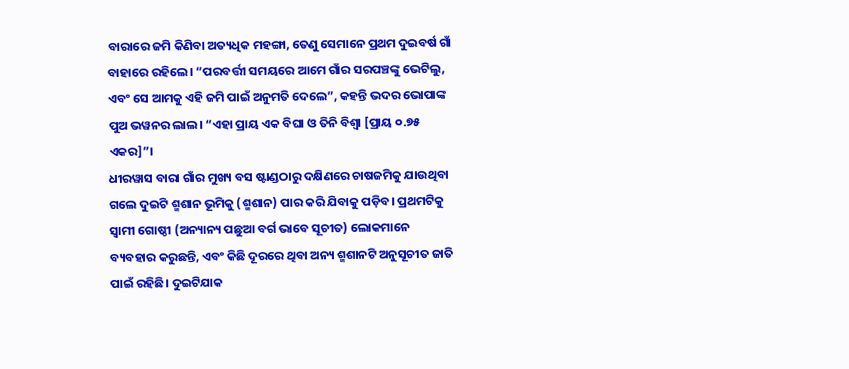ବାରାରେ ଜମି କିଣିବା ଅତ୍ୟଧିକ ମହଙ୍ଗା, ତେଣୁ ସେମାନେ ପ୍ରଥମ ଦୁଇବର୍ଷ ଗାଁ ବାହାରେ ରହିଲେ। “ପରବର୍ତ୍ତୀ ସମୟରେ ଆମେ ଗାଁର ସରପଞ୍ଚଙ୍କୁ ଭେଟିଲୁ, ଏବଂ ସେ ଆମକୁ ଏହି ଜମି ପାଇଁ ଅନୁମତି ଦେଲେ”, କହନ୍ତି ଭଦର ଭୋପାଙ୍କ ପୁଅ ଭୱନର ଲାଲ। “ଏହା ପ୍ରାୟ ଏକ ବିଘା ଓ ତିନି ବିଶ୍ଵା [ପ୍ରାୟ ୦.୭୫ ଏକର]”।
ଧୀରୱାସ ବାରା ଗାଁର ମୁଖ୍ୟ ବସ ଷ୍ଟାଣ୍ଡଠାରୁ ଦକ୍ଷିଣରେ ଚାଷଜମିକୁ ଯାଉଥିବା ଗଲେ ଦୁଇଟି ଶ୍ମଶାନ ଭୂମିକୁ (ଶ୍ମଶାନ) ପାର କରି ଯିବାକୁ ପଡ଼ିବ। ପ୍ରଥମଟିକୁ ସ୍ଵାମୀ ଗୋଷ୍ଠୀ (ଅନ୍ୟାନ୍ୟ ପଛୁଆ ବର୍ଗ ଭାବେ ସୂଚୀତ) ଲୋକମାନେ ବ୍ୟବହାର କରୁଛନ୍ତି, ଏବଂ କିଛି ଦୂରରେ ଥିବା ଅନ୍ୟ ଶ୍ମଶାନଟି ଅନୁସୂଚୀତ ଜାତି ପାଇଁ ରହିଛି। ଦୁଇଟିଯାକ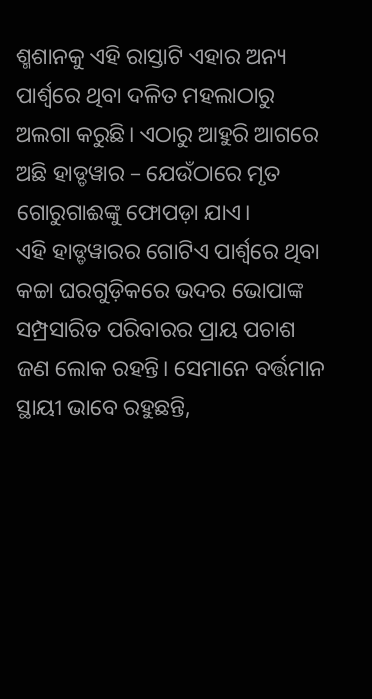ଶ୍ମଶାନକୁ ଏହି ରାସ୍ତାଟି ଏହାର ଅନ୍ୟ ପାର୍ଶ୍ଵରେ ଥିବା ଦଳିତ ମହଲାଠାରୁ ଅଲଗା କରୁଛି। ଏଠାରୁ ଆହୁରି ଆଗରେ ଅଛି ହାଡ୍ଡୱାର – ଯେଉଁଠାରେ ମୃତ ଗୋରୁଗାଈଙ୍କୁ ଫୋପଡ଼ା ଯାଏ।
ଏହି ହାଡ୍ଡୱାରର ଗୋଟିଏ ପାର୍ଶ୍ଵରେ ଥିବା କଚ୍ଚା ଘରଗୁଡ଼ିକରେ ଭଦର ଭୋପାଙ୍କ ସମ୍ପ୍ରସାରିତ ପରିବାରର ପ୍ରାୟ ପଚାଶ ଜଣ ଲୋକ ରହନ୍ତି। ସେମାନେ ବର୍ତ୍ତମାନ ସ୍ଥାୟୀ ଭାବେ ରହୁଛନ୍ତି,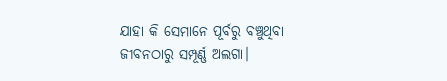ଯାହା କି ସେମାନେ ପୂର୍ବରୁ ବଞ୍ଚୁଥିବା ଜୀବନଠାରୁ ସମ୍ପୂର୍ଣ୍ଣ ଅଲଗା।